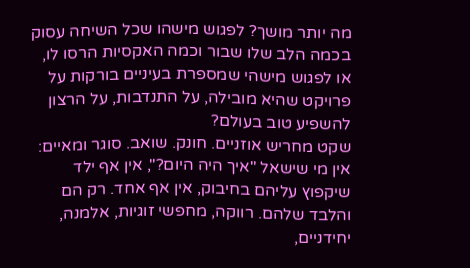מה יותר מושך? לפגוש מישהו שכל השיחה עסוק בכמה הלב שלו שבור וכמה האקסיות הרסו לו, או לפגוש מישהי שמספרת בעיניים בורקות על פרויקט שהיא מובילה, על התנדבות, על הרצון להשפיע טוב בעולם?
שקט מחריש אוזניים. חונק. שואב. סוגר ומאיים: אין מי שישאל "איך היה היום?", אין אף ילד שיקפוץ עליהם בחיבוק, אין אף אחד. רק הם והלבד שלהם. רווקה, מחפשי זוגיות, אלמנה, יחידניים,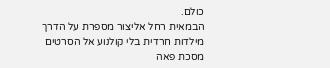כולם.
הבמאית רחל אליצור מספרת על הדרך מילדות חרדית בלי קולנוע אל הסרטים מסכת פאה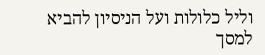וליל כלולות ועל הניסיון להביא למסך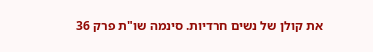את קולן של נשים חרדיות. סינמה שו"ת פרק 36